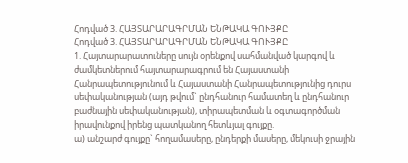Հոդված 3. ՀԱՅՏԱՐԱՐԱԳՐՄԱՆ ԵՆԹԱԿԱ ԳՈՒՅՔԸ
Հոդված 3. ՀԱՅՏԱՐԱՐԱԳՐՄԱՆ ԵՆԹԱԿԱ ԳՈՒՅՔԸ
1. Հայտարարատուները սույն օրենքով սահմանված կարգով և ժամկետներում հայտարարագրում են Հայաստանի Հանրապետությունում և Հայաստանի Հանրապետությունից դուրս սեփականության (այդ թվում` ընդհանուր համատեղ և ընդհանուր բաժնային սեփականության), տիրապետման և օգտագործման իրավունքով իրենց պատկանող հետևյալ գույքը.
ա) անշարժ գույքը` հողամասերը, ընդերքի մասերը, մեկուսի ջրային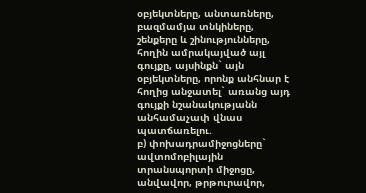օբյեկտները, անտառները, բազմամյա տնկիները, շենքերը և շինությունները, հողին ամրակայված այլ գույքը, այսինքն` այն օբյեկտները, որոնք անհնար է հողից անջատել` առանց այդ գույքի նշանակությանն անհամաչափ վնաս պատճառելու.
բ) փոխադրամիջոցները` ավտոմոբիլային տրանսպորտի միջոցը, անվավոր, թրթուրավոր,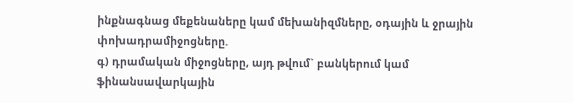ինքնագնաց մեքենաները կամ մեխանիզմները, օդային և ջրային փոխադրամիջոցները.
գ) դրամական միջոցները, այդ թվում` բանկերում կամ ֆինանսավարկային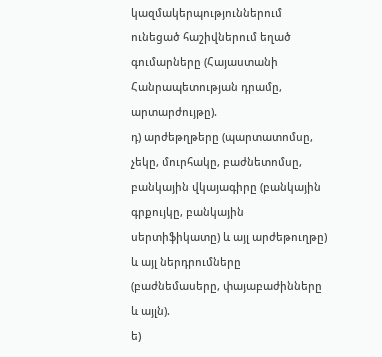կազմակերպություններում ունեցած հաշիվներում եղած գումարները (Հայաստանի Հանրապետության դրամը, արտարժույթը).
դ) արժեթղթերը (պարտատոմսը, չեկը, մուրհակը, բաժնետոմսը, բանկային վկայագիրը (բանկային գրքույկը, բանկային սերտիֆիկատը) և այլ արժեթուղթը) և այլ ներդրումները (բաժնեմասերը, փայաբաժինները և այլն).
ե)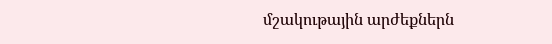մշակութային արժեքներն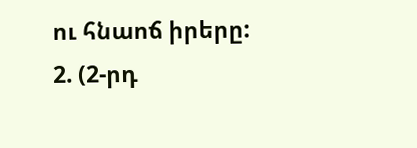ու հնաոճ իրերը:
2. (2-րդ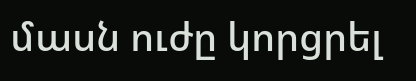մասն ուժը կորցրել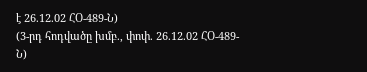է 26.12.02 ՀՕ-489-Ն)
(3-րդ հոդվածը խմբ., փոփ. 26.12.02 ՀՕ-489-Ն)